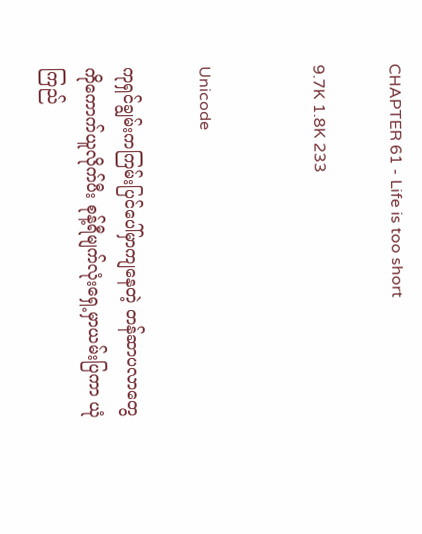CHAPTER 61 - Life is too short

9.7K 1.8K 233


Unicode

ကုရှင်ချွမ်းကကြမ်းပြင်ပေါ်မှာကျနေတဲ့ တန်ဆာပလာတွေကိုကောက်ယူလိုက်ပီး စုန့်ရီမျက်လုံးရှေ့မှာယမ်းပြကာ ယုံကြည်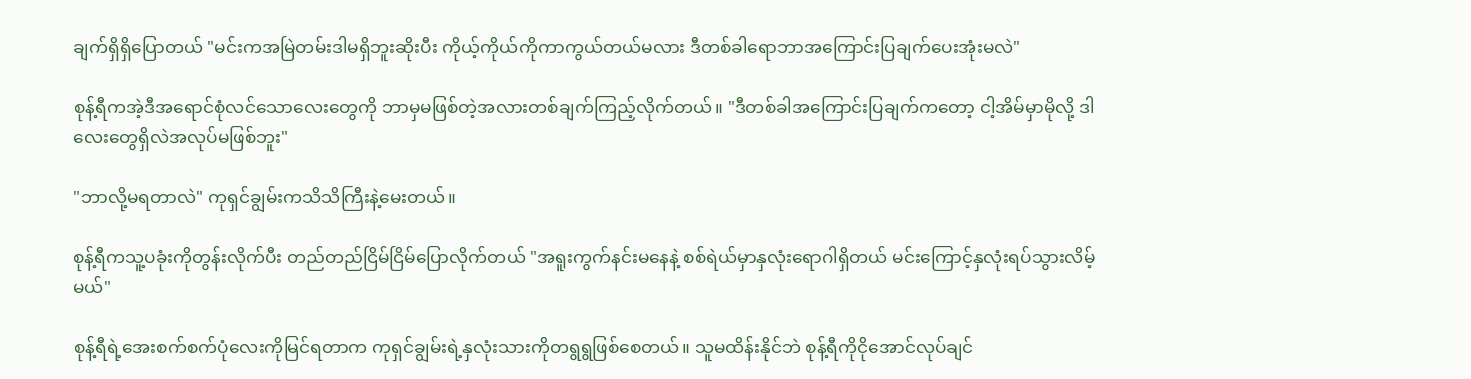ချက်ရှိရှိပြောတယ် "မင်းကအမြဲတမ်းဒါမရှိဘူးဆိုးပီး ကိုယ့်ကိုယ်ကိုကာကွယ်တယ်မလား ဒီတစ်ခါရောဘာအကြောင်းပြချက်ပေးအုံးမလဲ"

စုန့်ရီကအဲ့ဒီအရောင်စုံလင်သောလေးတွေကို ဘာမှမဖြစ်တဲ့အလားတစ်ချက်ကြည့်လိုက်တယ်။ "ဒီတစ်ခါအကြောင်းပြချက်ကတော့ ငါ့အိမ်မှာမိုလို့ ဒါလေးတွေရှိလဲအလုပ်မဖြစ်ဘူး"

"ဘာလို့မရတာလဲ" ကုရှင်ချွမ်းကသိသိကြီးနဲ့မေးတယ်။

စုန့်ရီကသူ့ပခုံးကိုတွန်းလိုက်ပီး တည်တည်ငြိမ်ငြိမ်ပြောလိုက်တယ် "အရူးကွက်နင်းမနေနဲ့ စစ်ရဲယ်မှာနှလုံးရောဂါရှိတယ် မင်းကြောင့်နှလုံးရပ်သွားလိမ့်မယ်"

စုန့်ရီရဲ့အေးစက်စက်ပုံလေးကိုမြင်ရတာက ကုရှင်ချွမ်းရဲ့နှလုံးသားကိုတရွရွဖြစ်စေတယ်။ သူမထိန်းနိုင်ဘဲ စုန့်ရီကိုငိုအောင်လုပ်ချင်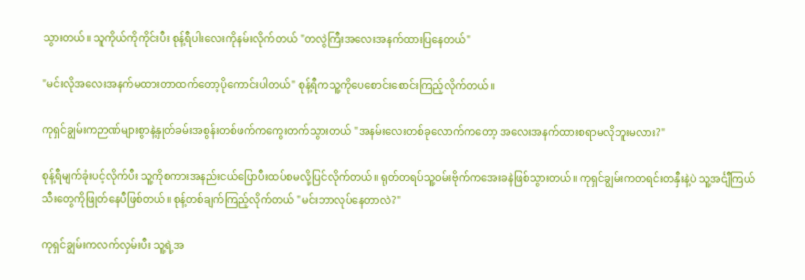သွားတယ်။ သူကိုယ်ကိုကိုင်းပီး စုန့်ရီပါးလေးကိုနမ်းလိုက်တယ် "တလွဲကြီးအလေးအနက်ထားပြနေတယ်"

"မင်းလိုအလေးအနက်မထားတာထက်တော့ပိုကောင်းပါတယ်" စုန့်ရီကသူ့ကိုပေစောင်းစောင်းကြည့်လိုက်တယ်။

ကုရှင်ချွမ်းကဉာဏ်များစွာနဲ့နှုတ်ခမ်းအစွန်းတစ်ဖက်ကကွေးတက်သွားတယ် "အနမ်းလေးတစ်ခုလောက်ကတော့ အလေးအနက်ထားစရာမလိုဘူးမလား?"

စုန့်ရီမျက်ခုံးပင့်လိုက်ပီး သူ့ကိုစကားအနည်းငယ်ပြောပီးထပ်စမလို့ပြင်လိုက်တယ်။ ရုတ်တရပ်သူ့ဝမ်းဗိုက်ကအေးခနဲဖြစ်သွားတယ်။ ကုရှင်ချွမ်းကတရင်းတနှီးနဲ့ပဲ သူ့အင်္ငျီကြယ်သီးတွေကိုဖြုတ်နေပီဖြစ်တယ်။ စုန့်တစ်ချက်ကြည့်လိုက်တယ် "မင်းဘာလုပ်နေတာလဲ?"

ကုရှင်ချွမ်းကလက်လှမ်းပီး သူ့ရဲ့အ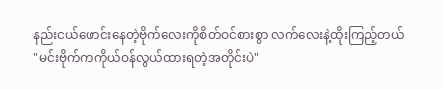နည်းငယ်ဖောင်းနေတဲ့ဗိုက်လေးကိုစိတ်ဝင်စားစွာ လက်လေးနဲ့ထိုးကြည့်တယ် "မင်းဗိုက်ကကိုယ်ဝန်လွယ်ထားရတဲ့အတိုင်းပဲ"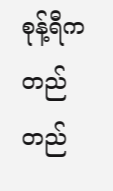စုန့်ရီကတည်တည်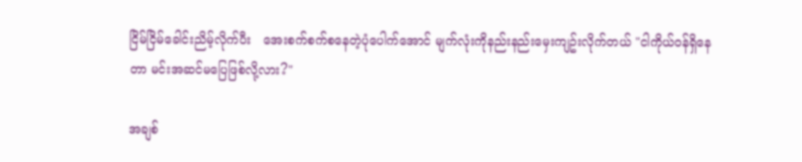ငြိမ်ငြိမ်ခေါင်းညိမ့်လိုက်ပီး   အေးစက်စက်စနေတဲ့ပုံပေါက်အောင် မျက်လုံးကိုနည်းနည်းမှေးကျဥ်းလိုက်တယ် "ငါကိုယ်ဝန်ရှိနေတာ မင်းအဆင်မပြေဖြစ်လို့လား?"

အချစ်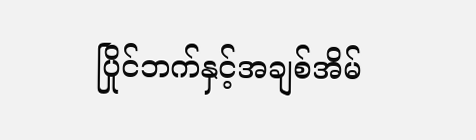ပြိုင်ဘက်နှင့်အချစ်အိမ်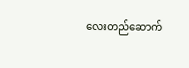လေးတည်ဆောက်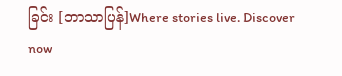ခြင်း [ဘာသာပြန်]Where stories live. Discover now